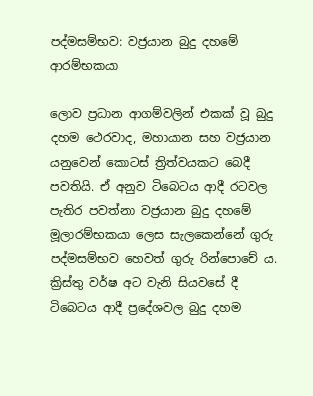පද්මසම්භව: වජ්‍රයාන බුදු දහමේ ආරම්භකයා

ලොව ප්‍රධාන ආගම්වලින් එකක් වූ බුදු දහම ථෙරවාද, මහායාන සහ වජ්‍රයාන යනුවෙන් කොටස් ත්‍රිත්වයකට බෙදී පවතියි. ඒ අනුව ටි‌බෙටය ආදී රටවල පැතිර පවත්නා වජ්‍රයාන බුදු දහමේ මූලාරම්භකයා ලෙස සැලකෙන්නේ ගුරු පද්මසම්භව හෙවත් ගුරු රින්පොචේ ය. ක්‍රිස්තු වර්ෂ අට වැනි සියවසේ දී ටිබෙටය ආදී ප්‍රදේශවල බුදු දහම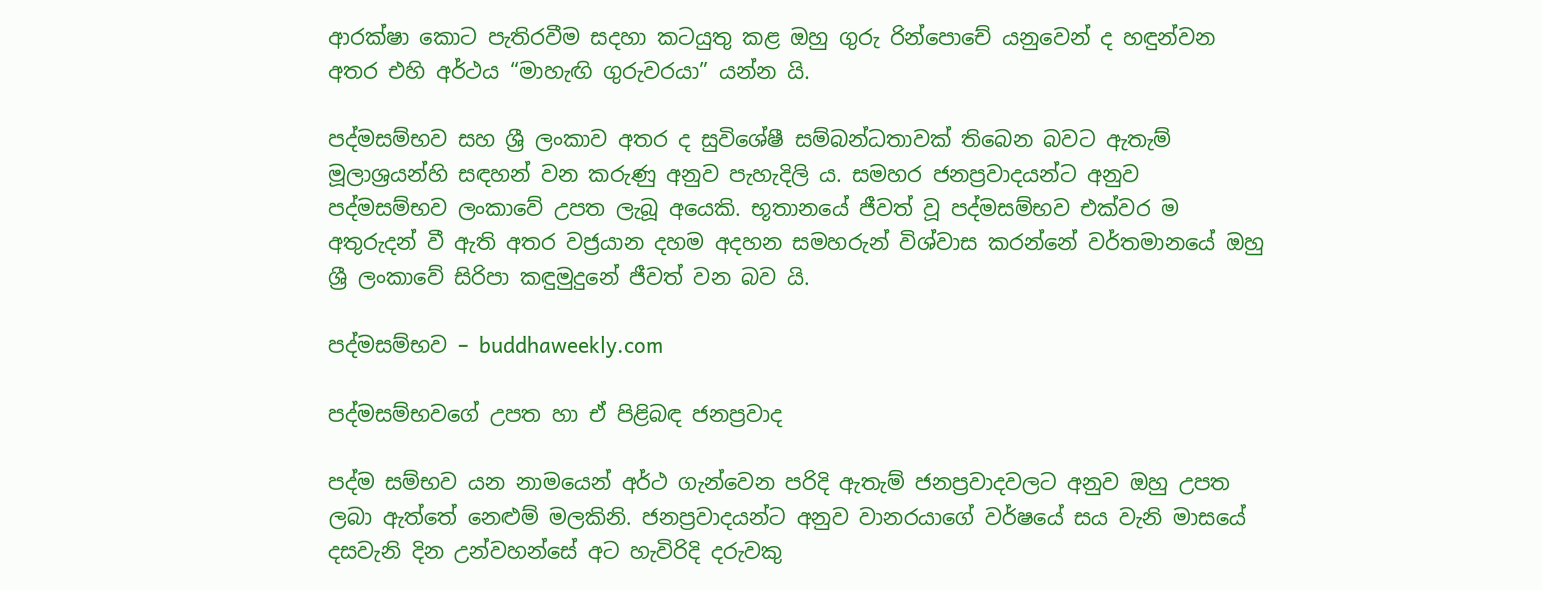ආරක්ෂා කොට පැතිරවීම සදහා කටයුතු කළ ඔහු ගුරු රින්පොචේ යනුවෙන් ද හඳුන්වන අතර එහි අර්ථය “මාහැඟි ගුරුවරයා” යන්න යි.

පද්මසම්භව සහ ශ්‍රී ලංකාව අතර ද සුවිශේෂී සම්බන්ධතාවක් තිබෙන බවට ඇතැම් මූලාශ්‍රයන්හි සඳහන් වන කරුණු අනුව පැහැදිලි ය. සමහර ජනප්‍රවාදයන්ට අනුව පද්මසම්භව ලංකාවේ උපත ලැබූ අයෙකි. භූතානයේ ජීවත් වූ පද්මසම්භව එක්වර ම අතුරුදන් වී ඇති අතර වජ්‍රයාන දහම අදහන සමහරුන් විශ්වාස කරන්නේ වර්තමානයේ ඔහු ශ්‍රී ලංකාවේ සිරිපා කඳුමුදුනේ ජීවත් වන බව යි.

පද්මසම්භව – buddhaweekly.com

පද්මසම්භවගේ උපත හා ඒ පිළිබඳ ජනප්‍රවාද

පද්ම සම්භව යන නාමයෙන් අර්ථ ගැන්වෙන පරිදි ඇතැම් ජනප්‍රවාදවලට අනුව ඔහු උපත ලබා ඇත්තේ නෙළුම් මලකිනි. ජනප්‍රවාදයන්ට අනුව වානරයාගේ වර්ෂයේ සය වැනි මාසයේ දසවැනි දින උන්වහන්සේ අට හැවිරිදි දරුවකු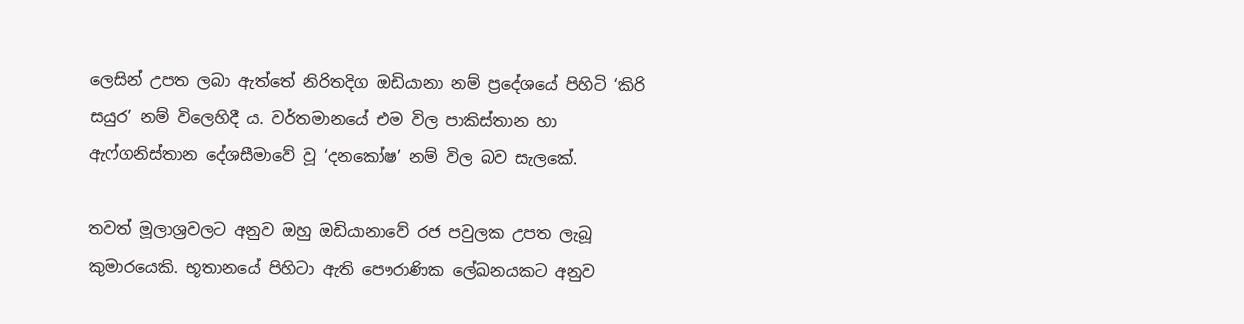ලෙසින් උපත ලබා ඇත්තේ නිරිතදිග ඔඩියානා නම් ප්‍රදේශයේ පිහිටි ‘කිරි සයුර’ නම් විලෙහිදී ය. වර්තමානයේ එම විල පාකිස්තාන හා ඇෆ්ගනිස්තාන දේශසීමාවේ වූ ‘දනකෝෂ’ නම් විල බව සැලකේ.

තවත් මූලාශ්‍රවලට අනුව ඔහු ඔඩියානාවේ රජ පවුලක උපත ලැබූ කුමාරයෙකි. භූතානයේ පිහිටා ඇති පෞරාණික ලේඛනයකට අනුව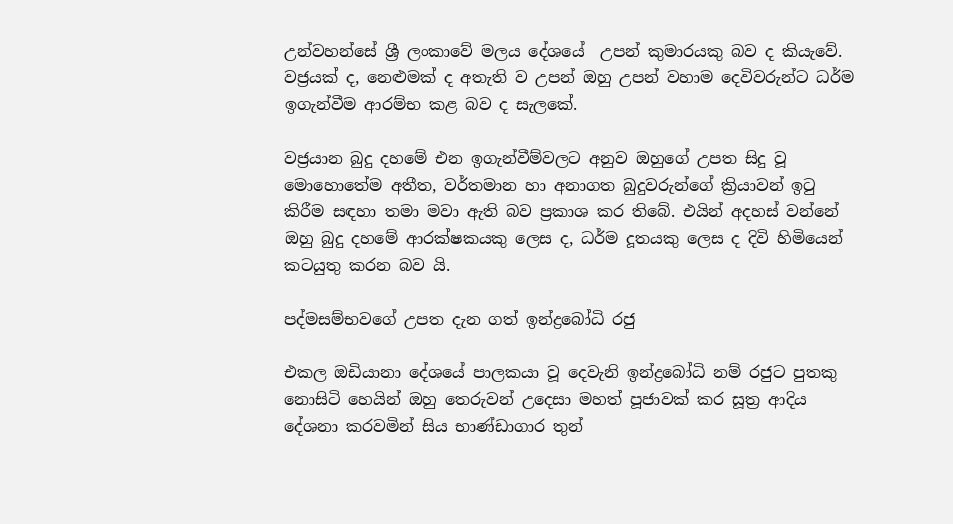උන්වහන්සේ ශ්‍රී ලංකාවේ මලය දේශයේ  උපන් කුමාරයකු බව ද කියැවේ. වජ්‍රයක් ද, නෙළුමක් ද අතැති ව උපන් ඔහු උපන් වහාම දෙවිවරුන්ට ධර්ම ඉගැන්වීම ආරම්භ කළ බව ද සැලකේ.

වජ්‍රයාන බුදු දහමේ එන ඉගැන්වීම්වලට අනුව ඔහුගේ උපත සිදු වූ මොහොතේම අතීත, වර්තමාන හා අනාගත බුදුවරුන්ගේ ක්‍රියාවන් ඉටු කිරීම සඳහා තමා මවා ඇති බව ප්‍රකාශ කර තිබේ. එයින් අදහස් වන්නේ ඔහු බුදු දහමේ ආරක්ෂකයකු ලෙස ද, ධර්ම දූතයකු ලෙස ද දිවි හිමියෙන් කටයුතු කරන බව යි.

පද්මසම්භවගේ උපත දැන ගත් ඉන්ද්‍රබෝධි රජු

එකල ඔඩියානා දේශයේ පාලකයා වූ දෙවැනි ඉන්ද්‍රබෝධි නම් රජුට පුතකු නොසිටි හෙයින් ඔහු තෙරුවන් උදෙසා මහත් පූජාවක් කර සූත්‍ර ආදිය දේශනා කරවමින් සිය භාණ්ඩාගාර තුන්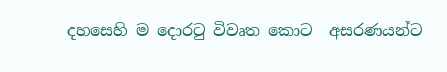දහසෙහි ම දොරටු විවෘත කොට  අසරණයන්ට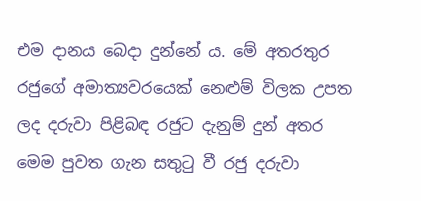එම දානය බෙදා දුන්නේ ය. මේ අතරතුර රජුගේ අමාත්‍යවරයෙක් නෙළුම් විලක උපත ලද දරුවා පිළිබඳ රජුට දැනුම් දුන් අතර මෙම පුවත ගැන සතුටු වී රජු දරුවා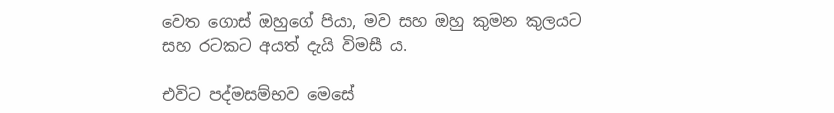වෙත ගොස් ඔහුගේ පියා, මව සහ ඔහු කුමන කුලයට සහ රටකට අයත් දැයි විමසී ය.

එවිට පද්මසම්භව මෙසේ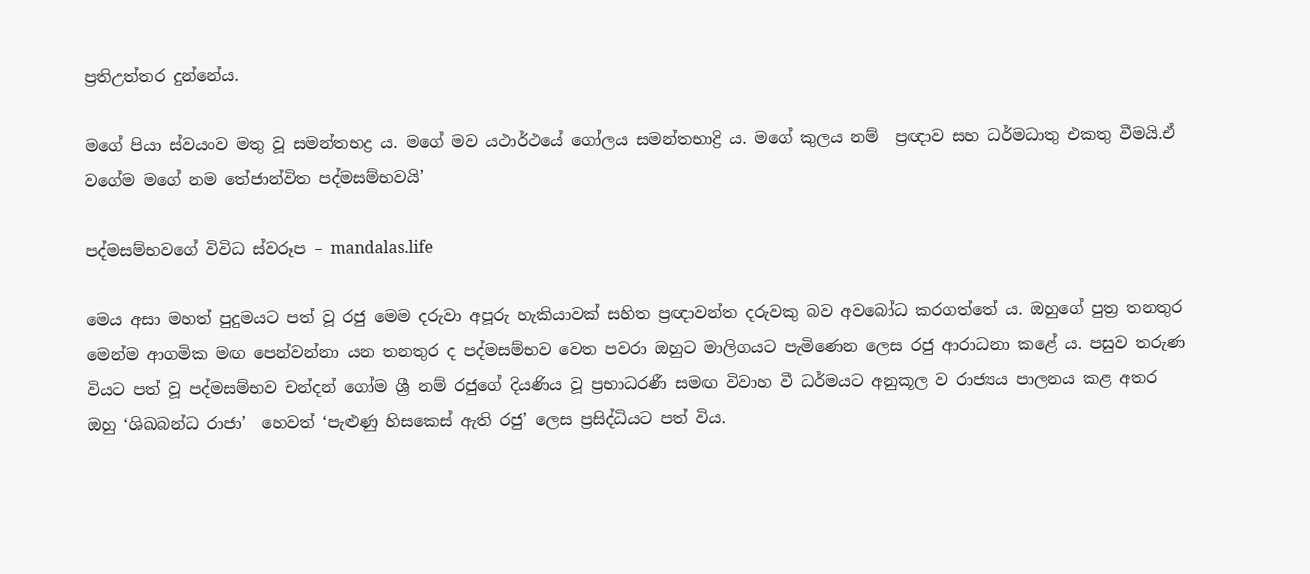ප්‍රතිඋත්තර දුන්නේය.

මගේ පියා ස්වයංව මතු වූ සමන්තභද්‍ර ය. මගේ මව යථාර්ථයේ ගෝලය සමන්තභාද්‍රි ය. මගේ කුලය නම්  ප්‍රඥාව සහ ධර්මධාතු එකතු වීමයි.ඒ වගේම මගේ නම තේජාන්විත පද්මසම්භවයි’

පද්මසම්භවගේ විවිධ ස්වරූප – mandalas.life

මෙය අසා මහත් පුදුමයට පත් වූ රජු මෙම දරුවා අපූරු හැකියාවක් සහිත ප්‍රඥාවන්ත දරුවකු බව අවබෝධ කරගත්තේ ය. ඔහුගේ පුත්‍ර තනතුර මෙන්ම ආගමික මඟ පෙන්වන්නා යන තනතුර ද පද්මසම්භව වෙත පවරා ඔහුට මාලිගයට පැමිණෙන ලෙස රජු ආරාධනා කළේ ය. පසුව තරුණ වියට පත් වූ පද්මසම්භව චන්දන් ගෝම ශ්‍රී නම් රජුගේ දියණිය වූ ප්‍රභාධරණී සමඟ විවාහ වී ධර්මයට අනුකූල ව රාජ්‍යය පාලනය කළ අතර ඔහු ‘ශිඛබන්ධ රාජා’  හෙවත් ‘පැළුණු හිසකෙස් ඇති රජු’ ලෙස ප්‍රසිද්ධියට පත් විය.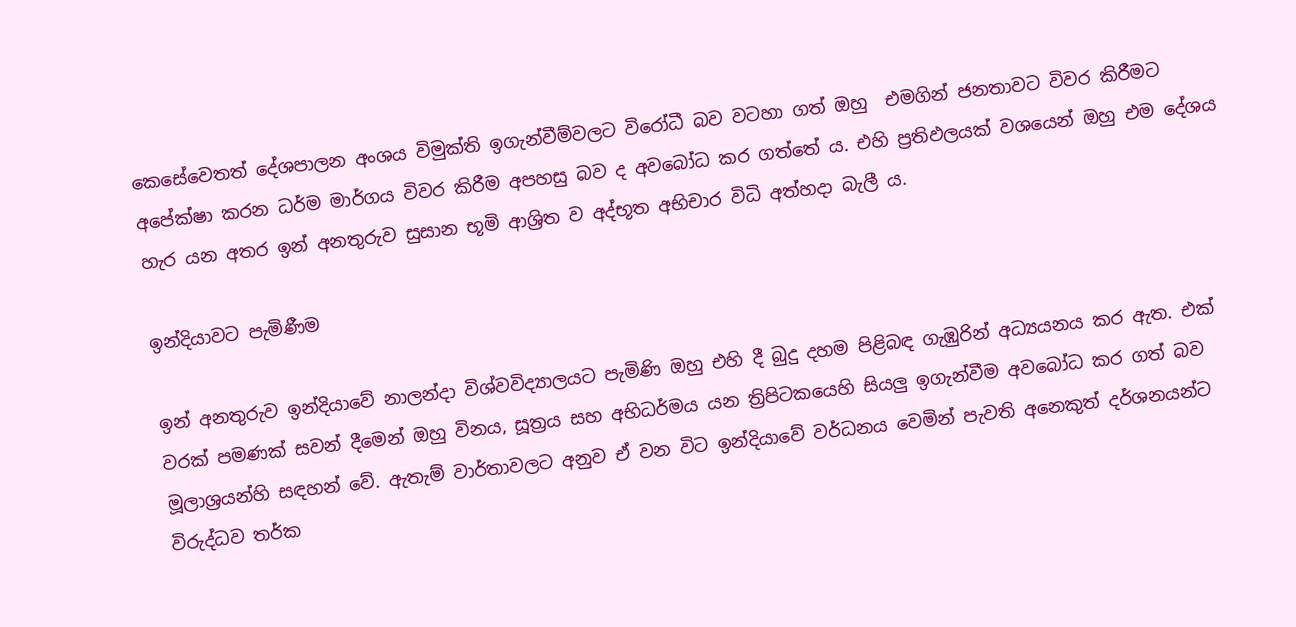කෙසේවෙතත් දේශපාලන අංශය විමුක්ති ඉගැන්වීම්වලට විරෝධී බව වටහා ගත් ඔහු  එමගින් ජනතාවට විවර කිරීමට අපේක්ෂා කරන ධර්ම මාර්ගය විවර කිරීම අපහසු බව ද අවබෝධ කර ගත්තේ ය. එහි ප්‍රතිඵලයක් වශයෙන් ඔහු එම දේශය හැර යන අතර ඉන් අනතුරුව සුසාන භූමි ආශ්‍රිත ව අද්භූත අභිචාර විධි අත්හදා බැලී ය.

ඉන්දියාවට පැමිණීම

ඉන් අනතුරුව ඉන්දියාවේ නාලන්දා විශ්වවිද්‍යාලයට පැමිණි ඔහු එහි දී බුදු දහම පිළිබඳ ගැඹුරින් අධ්‍යයනය කර ඇත. එක් වරක් පමණක් සවන් දීමෙන් ඔහු විනය, සූත්‍රය සහ අභිධර්මය යන ත්‍රිපිටකයෙහි සියලු ඉගැන්වීම අවබෝධ කර ගත් බව මූලාශ්‍රයන්හි සඳහන් වේ. ඇතැම් වාර්තාවලට අනුව ඒ වන විට ඉන්දියාවේ වර්ධනය වෙමින් පැවති අනෙකුත් දර්ශනයන්ට විරුද්ධව තර්ක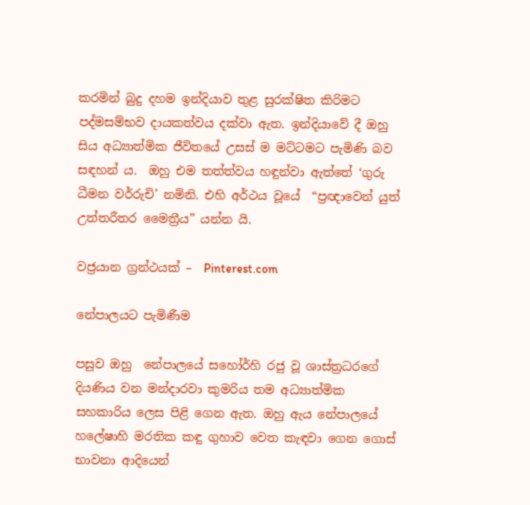කරමින් බුදු දහම ඉන්දියාව තුළ සුරක්ෂිත කිරිමට පද්මසම්භව දායකත්වය දක්වා ඇත. ඉන්දියාවේ දී ඔහු සිය අධ්‍යාත්මික ජීවිතයේ උසස් ම මට්ටමට පැමිණි බව සඳහන් ය.  ඔහු එම තත්ත්වය හඳුන්වා ඇත්තේ ‘ගුරු ධීමන වර්රුචි’ නමිනි. එහි අර්ථය වූයේ  “ප්‍රඥාවෙන් යුත් උත්තරීතර මෛත්‍රීය” යන්න යි.

වජ්‍රයාන ග්‍රන්ථයක් –  Pinterest.com

නේපාලයට පැමිණීම

පසුව ඔහු  නේපාලයේ සහෝර්හි රජු වූ ශාස්ත්‍රධරගේ දියණිය වන මන්දාරවා කුමරිය තම අධ්‍යාත්මික සහකාරිය ලෙස පිළි ගෙන ඇත. ඔහු ඇය නේපාලයේ හලේෂාහි මරතික කඳු ගුහාව වෙත කැඳවා ගෙන ගොස් භාවනා ආදියෙන්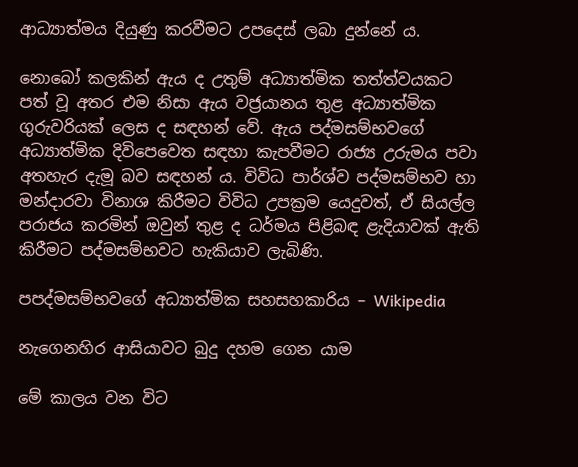ආධ්‍යාත්මය දියුණු කරවීමට උපදෙස් ලබා දුන්නේ ය.

නොබෝ කලකින් ඇය ද උතුම් අධ්‍යාත්මික තත්ත්වයකට පත් වූ අතර එම නිසා ඇය වජ්‍රයානය තුළ අධ්‍යාත්මික ගුරුවරියක් ලෙස ද සඳහන් වේ. ඇය පද්මසම්භවගේ අධ්‍යාත්මික දිවිපෙවෙත සඳහා කැපවීමට රාජ්‍ය උරුමය පවා අතහැර දැමූ බව සඳහන් ය. විවිධ පාර්ශ්ව පද්මසම්භව හා මන්දාරවා විනාශ කිරීමට විවිධ උපක්‍රම යෙදුවත්, ඒ සියල්ල පරාජය කරමින් ඔවුන් තුළ ද ධර්මය පිළිබඳ ළැදියාවක් ඇති කිරීමට පද්මසම්භවට හැකියාව ලැබිණි.

පපද්මසම්භවගේ අධ්‍යාත්මික සහසහකාරිය – Wikipedia

නැගෙනහිර ආසියාවට බුදු දහම ගෙන යාම

මේ කාලය වන විට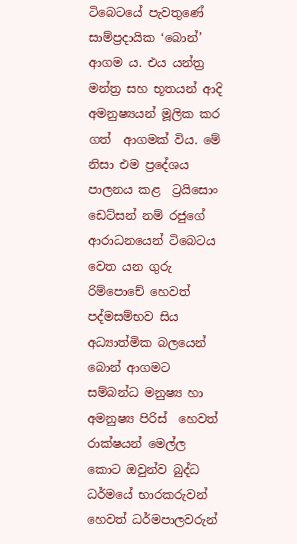ටිබෙටයේ පැවතුණේ සාම්ප්‍රදායික ‘බොන්’ ආගම ය. එය යන්ත්‍ර මන්ත්‍ර සහ භූතයන් ආදි අමනුෂ්‍යයන් මූලික කර ගත්  ආගමක් විය. මේ නිසා එම ප්‍රදේශය පාලනය කළ  ට්‍රයිසොං ඩෙට්සන් නම් රජුගේ ආරාධනයෙන් ටි‌බෙටය වෙත යන ගුරු රිම්පොචේ හෙවත් පද්මසම්භව සිය අධ්‍යාත්මික බලයෙන් බොන් ආගමට සම්බන්ධ මනුෂ්‍ය හා අමනුෂ්‍ය පිරිස්  හෙවත් රාක්ෂයන් මෙල්ල කොට ඔවුන්ව බුද්ධ ධර්මයේ භාරකරුවන් හෙවත් ධර්මපාලවරුන්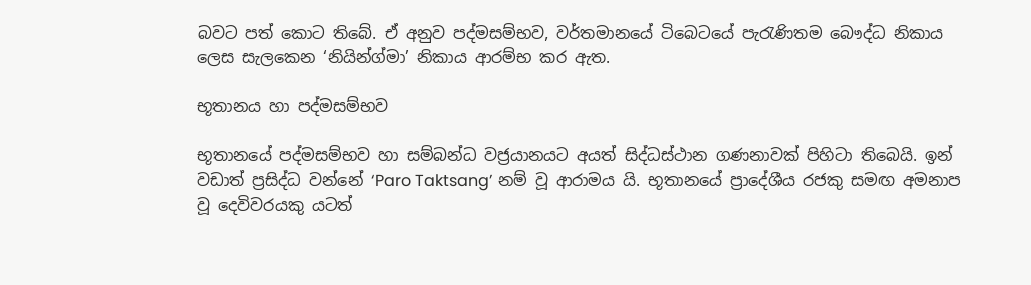බවට පත් කොට ති‌බේ. ඒ අනුව පද්මසම්භව, වර්තමානයේ ටිබෙටයේ පැරැණිතම බෞද්ධ නිකාය ලෙස සැලකෙන ‘නියින්ග්මා’ නිකාය ආරම්භ කර ඇත.

භූතානය හා පද්මසම්භව

භූතානයේ පද්මසම්භව හා සම්බන්ධ වජ්‍රයානයට අයත් සිද්ධස්ථාන ගණනාවක් පිහිටා තිබෙයි. ඉන් වඩාත් ප්‍රසිද්ධ වන්නේ ‘Paro Taktsang’ නම් වූ ආරාමය යි. භූතානයේ ප්‍රාදේශීය රජකු සමඟ අමනාප වූ දෙවිවරයකු යටත්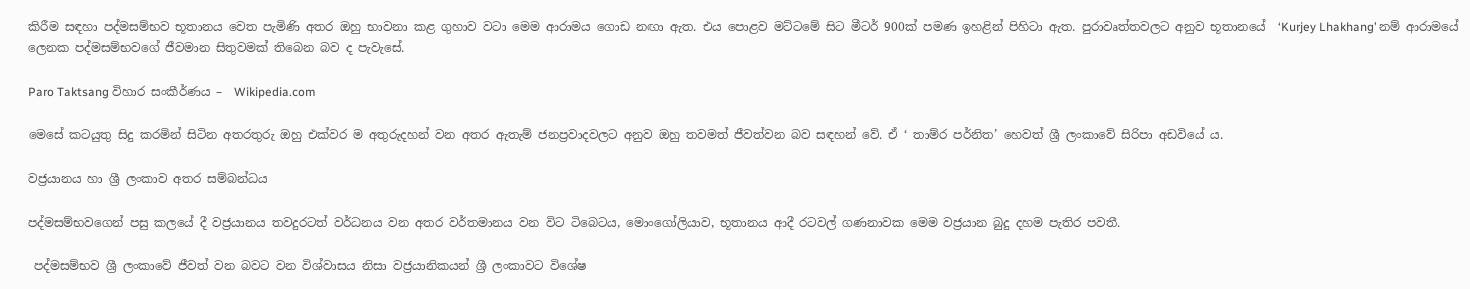කිරීම සඳහා පද්මසම්භව භූතානය වෙත පැමිණි අතර ඔහු භාවනා කළ ගුහාව වටා මෙම ආරාමය ගොඩ නඟා ඇත. එය පොළව මට්ටමේ සිට මීටර් 900ක් පමණ ඉහළින් පිහිටා ඇත. පුරාවෘත්තවලට අනුව භූතානයේ  ‘Kurjey Lhakhang’ නම් ආරාමයේ ලෙනක පද්මසම්භවගේ ජීවමාන සිතුවමක් තිබෙන බව ද පැවැසේ.

Paro Taktsang විහාර සංකීර්ණය –  Wikipedia.com

මෙසේ කටයුතු සිදු කරමින් සිටින අතරතුරු ඔහු එක්වර ම අතුරුදහන් වන අතර ඇතැම් ජනප්‍රවාදවලට අනුව ඔහු තවමත් ජීවත්වන බව සඳහන් වේ. ඒ ‘ තාම්ර පර්නිත’ හෙවත් ශ්‍රී ලංකාවේ සිරිපා අඩවියේ ය.

වජ්‍රයානය හා ශ්‍රී ලංකාව අතර සම්බන්ධය

පද්මසම්භවගෙන් පසු කලයේ දී වජ්‍රයානය තවදුරටත් වර්ධනය වන අතර වර්තමානය වන විට ටි‌බෙටය, මොංගෝලියාව, භූතානය ආදී රටවල් ගණනාවක මෙම වජ්‍රයාන බුදු දහම පැතිර පවතී.

 පද්මසම්භව ශ්‍රී ලංකාවේ ජීවත් වන බවට වන විශ්වාසය නිසා වජ්‍රයානිකයන් ශ්‍රී ලංකාවට විශේෂ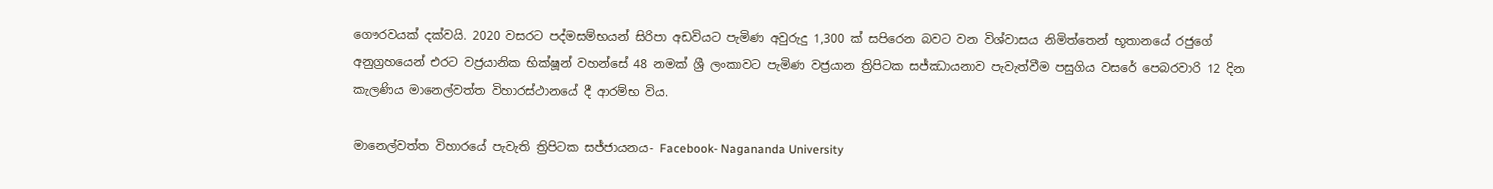ගෞරවයක් දක්වයි. 2020 වසරට පද්මසම්භයන් සිරිපා අඩවියට පැමිණ අවුරුදු 1,300 ක් සපිරෙන බවට වන විශ්වාසය නිමිත්තෙන් භූතානයේ රජුගේ අනුග්‍රහයෙන් එරට වජ්‍රයානික භික්ෂූන් වහන්සේ 48 නමක් ශ්‍රී ලංකාවට පැමිණ වජ්‍රයාන ත්‍රිපිටක සජ්ඣායනාව පැවැත්වීම පසුගිය වසරේ පෙබරවාරි 12 දින කැලණිය මානෙල්වත්ත විහාරස්ථානයේ දී ආරම්භ විය.

මානෙල්වත්ත විහාරයේ පැවැති ත්‍රිපිටක සජ්ජායනය- Facebook- Nagananda University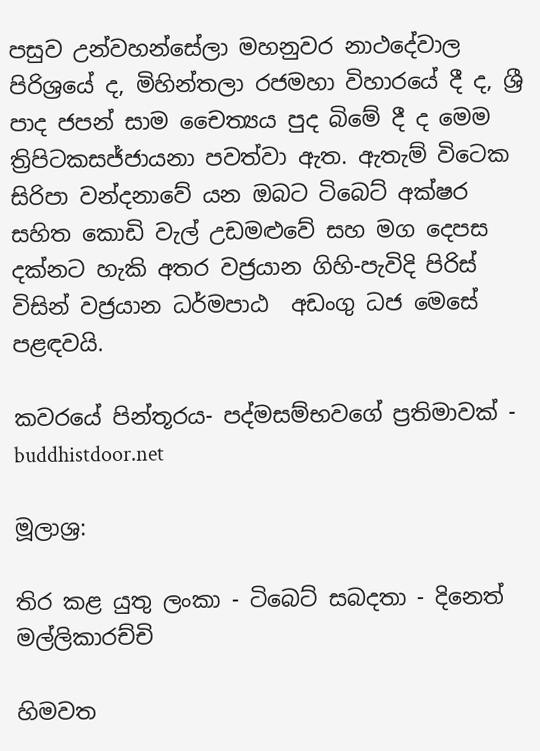පසුව උන්වහන්සේලා මහනුවර නාථදේවාල පිරිශ්‍රයේ ද, මිහින්තලා රජමහා විහාරයේ දී ද, ශ්‍රී පාද ජපන් සාම චෛත්‍යය පුද බිමේ දී ද මෙම ත්‍රිපිටකසජ්ජායනා පවත්වා ඇත. ඇතැම් විටෙක සිරිපා වන්දනාවේ යන ඔබට ටිබෙට් අක්ෂර සහිත කොඩි වැල් උඩමළුවේ සහ මග දෙපස දක්නට හැකි අතර වජ්‍රයාන ගිහි-පැවිදි පිරිස් විසින් වජ්‍රයාන ධර්මපාඨ  අඩංගු ධජ මෙසේ පළඳවයි.

කවරයේ පින්තූරය- පද්මසම්භවගේ ප්‍රතිමාවක් - buddhistdoor.net

මූලාශ්‍ර:

තිර කළ යුතු ලංකා - ටිබෙට් සබදතා - දිනෙත් මල්ලිකාරච්චි

හිමවත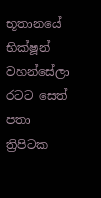භූතානයේ භික්ෂූන් වහන්සේලා රටට සෙත් පතා ත්‍රිපිටක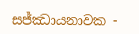සජ්ඣායනාවක -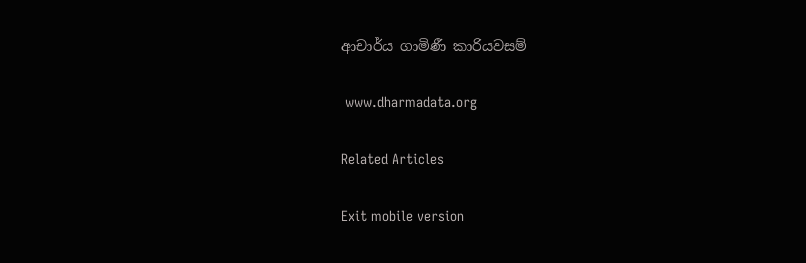ආචාර්ය ගාමිණී කාරියවසම්

 www.dharmadata.org

Related Articles

Exit mobile version